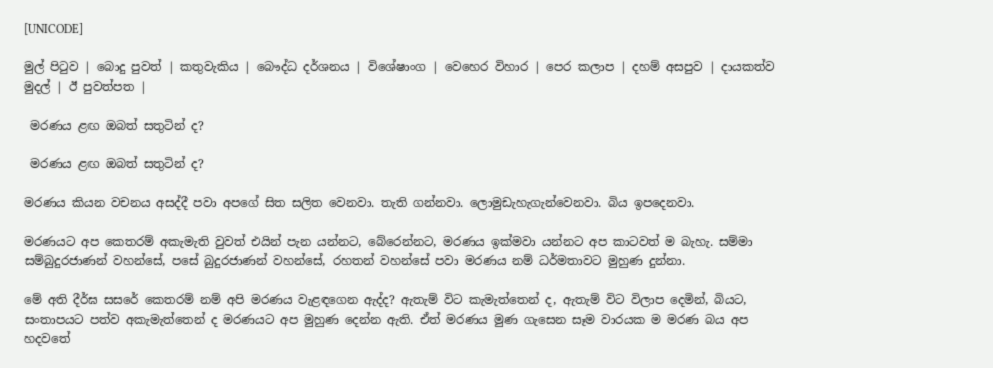[UNICODE]

මුල් පිටුව | බොදු පුවත් | කතුවැකිය | බෞද්ධ දර්ශනය | විශේෂාංග | වෙහෙර විහාර | පෙර කලාප | දහම් අසපුව | දායකත්ව මුදල් | ඊ පුවත්පත |

 මරණය ළඟ ඔබත් සතුටින් ද?

 මරණය ළඟ ඔබත් සතුටින් ද?

මරණය කියන වචනය අසද්දී පවා අපගේ සිත සලිත වෙනවා. තැති ගන්නවා. ලොමුඩැහැගැන්වෙනවා. බිය ඉපදෙනවා.

මරණයට අප කෙතරම් අකැමැති වුවත් එයින් පැන යන්නට, බේරෙන්නට, මරණය ඉක්මවා යන්නට අප කාටවත් ම බැහැ. සම්මා සම්බුදුරජාණන් වහන්සේ, පසේ බුදුරජාණන් වහන්සේ, රහතන් වහන්සේ පවා මරණය නම් ධර්මතාවට මුහුණ දුන්නා.

මේ අති දීර්ඝ සසරේ කෙතරම් නම් අපි මරණය වැළඳගෙන ඇද්ද? ඇතැම් විට කැමැත්තෙන් ද, ඇතැම් විට විලාප දෙමින්, බියට, සංතාපයට පත්ව අකැමැත්තෙන් ද මරණයට අප මුහුණ දෙන්න ඇති. ඒත් මරණය මුණ ගැසෙන සෑම වාරයක ම මරණ බය අප හදවතේ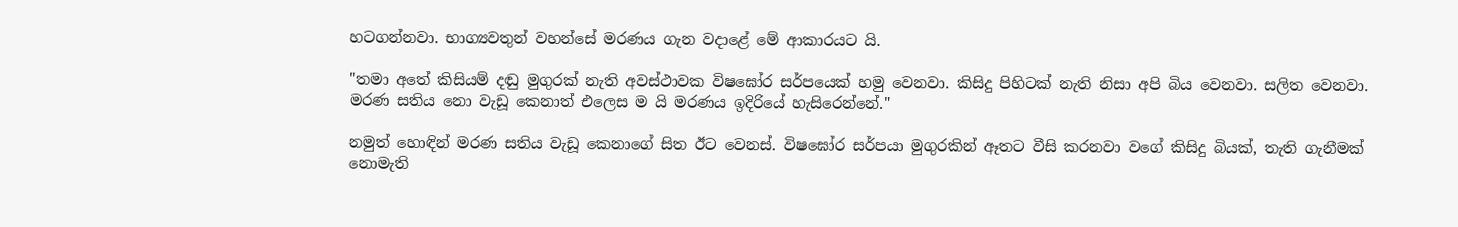හටගන්නවා. භාග්‍යවතුන් වහන්සේ මරණය ගැන වදාළේ මේ ආකාරයට යි.

"තමා අතේ කිසියම් දඬු මුගුරක් නැති අවස්ථාවක විෂඝෝර සර්පයෙක් හමු වෙනවා. කිසිදු පිහිටක් නැති නිසා අපි බිය වෙනවා. සලිත වෙනවා. මරණ සතිය නො වැඩූ කෙනාත් එලෙස ම යි මරණය ඉදිරියේ හැසිරෙන්නේ."

නමුත් හොඳින් මරණ සතිය වැඩූ කෙනාගේ සිත ඊට වෙනස්. විෂඝෝර සර්පයා මුගුරකින් ඈතට වීසි කරනවා වගේ කිසිදු බියක්, තැති ගැනීමක් නොමැති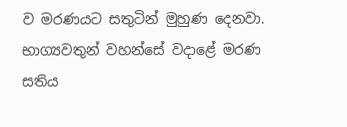ව මරණයට සතුටින් මුහුණ දෙනවා. භාග්‍යවතුන් වහන්සේ වදාළේ මරණ සතිය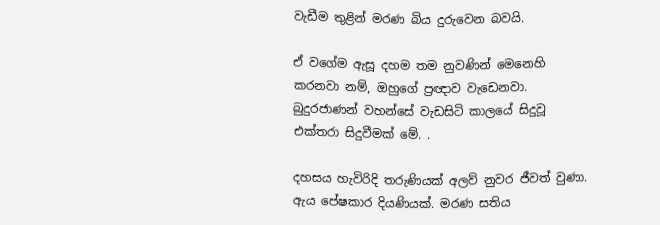වැඩීම තුළින් මරණ බිය දුරුවෙන බවයි.

ඒ වගේම ඇසූ දහම තම නුවණින් මෙනෙහි කරනවා නම්, ඔහුගේ ප්‍රඥාව වැඩෙනවා. බුදුරජාණන් වහන්සේ වැඩසිටි කාලයේ සිදුවූ එක්තරා සිදුවීමක් මේ. .

දහසය හැවිරිදි තරුණියක් අලව් නුවර ජීවත් වුණා. ඇය පේෂකාර දියණියක්. මරණ සතිය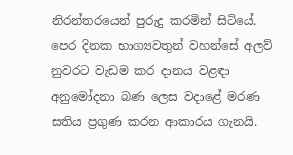නිරන්තරයෙන් පුරුදු කරමින් සිටියේ. පෙර දිනක භාග්‍යවතුන් වහන්සේ අලව් නුවරට වැඩම කර දානය වළඳා අනුමෝදනා බණ ලෙස වදාළේ මරණ සතිය ප්‍රගුණ කරන ආකාරය ගැනයි.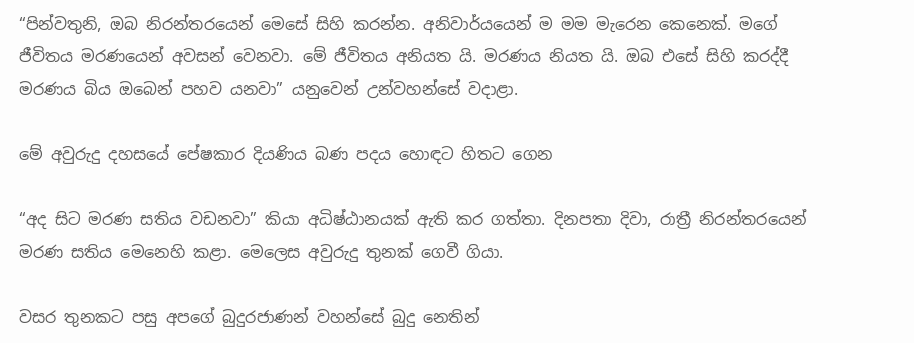“පින්වතුනි, ඔබ නිරන්තරයෙන් මෙසේ සිහි කරන්න. අනිවාර්යයෙන් ම මම මැරෙන කෙනෙක්. මගේ ජීවිතය මරණයෙන් අවසන් වෙනවා. මේ ජීවිතය අනියත යි. මරණය නියත යි. ඔබ එසේ සිහි කරද්දී මරණය බිය ඔබෙන් පහව යනවා” යනුවෙන් උන්වහන්සේ වදාළා.

මේ අවුරුදු දහසයේ පේෂකාර දියණිය බණ පදය හොඳට හිතට ගෙන

“අද සිට මරණ සතිය වඩනවා” කියා අධිෂ්ඨානයක් ඇති කර ගත්තා. දිනපතා දිවා, රාත්‍රී නිරන්තරයෙන් මරණ සතිය මෙනෙහි කළා. මෙලෙස අවුරුදු තුනක් ගෙවී ගියා.

වසර තුනකට පසු අපගේ බුදුරජාණන් වහන්සේ බුදු නෙතින්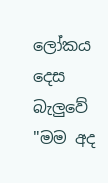ලෝකය දෙස බැලුවේ "මම අද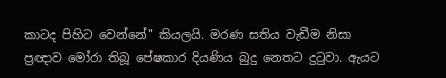කාටද පිහිට වෙන්නේ" කියලයි. මරණ සතිය වැඩීම නිසා ප්‍රඥාව මෝරා තිබූ පේෂකාර දියණිය බුදු නෙතට දුටුවා. ඇයට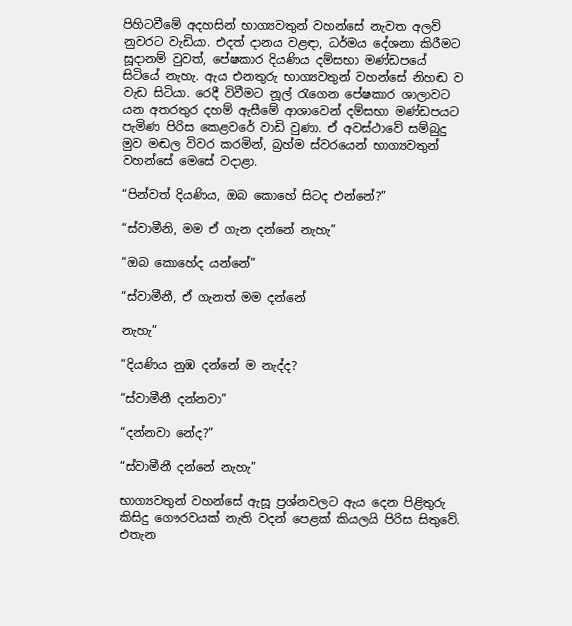පිහිටවීමේ අදහසින් භාග්‍යවතුන් වහන්සේ නැවත අලව් නුවරට වැඩියා. එදත් දානය වළඳා, ධර්මය දේශනා කිරීමට සූදානම් වුවත්, පේෂකාර දියණිය දම්සභා මණ්ඩපයේ සිටියේ නැහැ. ඇය එනතුරු භාග්‍යවතුන් වහන්සේ නිහඬ ව වැඩ සිටියා. රෙදී විවීමට නූල් රැගෙන පේෂකාර ශාලාවට යන අතරතුර දහම් ඇසීමේ ආශාවෙන් දම්සභා මණ්ඩපයට පැමිණ පිරිස කෙළවරේ වාඩි වුණා. ඒ අවස්ථාවේ සම්බුදු මුව මඬල විවර කරමින්, බ්‍රහ්ම ස්වරයෙන් භාග්‍යවතුන් වහන්සේ මෙසේ වදාළා.

“පින්වත් දියණිය, ඔබ කොහේ සිටද එන්නේ?”

“ස්වාමීනි, මම ඒ ගැන දන්නේ නැහැ”

“ඔබ කොහේද යන්නේ”

“ස්වාමීනී, ඒ ගැනත් මම දන්නේ

නැහැ”

“දියණිය නුඹ දන්නේ ම නැද්ද?

“ස්වාමීනී දන්නවා”

“දන්නවා නේද?”

“ස්වාමීනී දන්නේ නැහැ”

භාග්‍යවතුන් වහන්සේ ඇසූ ප්‍රශ්නවලට ඇය දෙන පිළිතුරු කිසිදු ගෞරවයක් නැති වදන් පෙළක් කියලයි පිරිස සිතුවේ. එතැන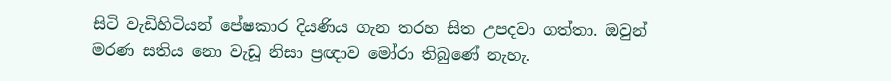සිටි වැඩිහිටියන් පේෂකාර දියණිය ගැන තරහ සිත උපදවා ගත්තා. ඔවුන් මරණ සතිය නො වැඩූ නිසා ප්‍රඥාව මෝරා තිබුණේ නැහැ.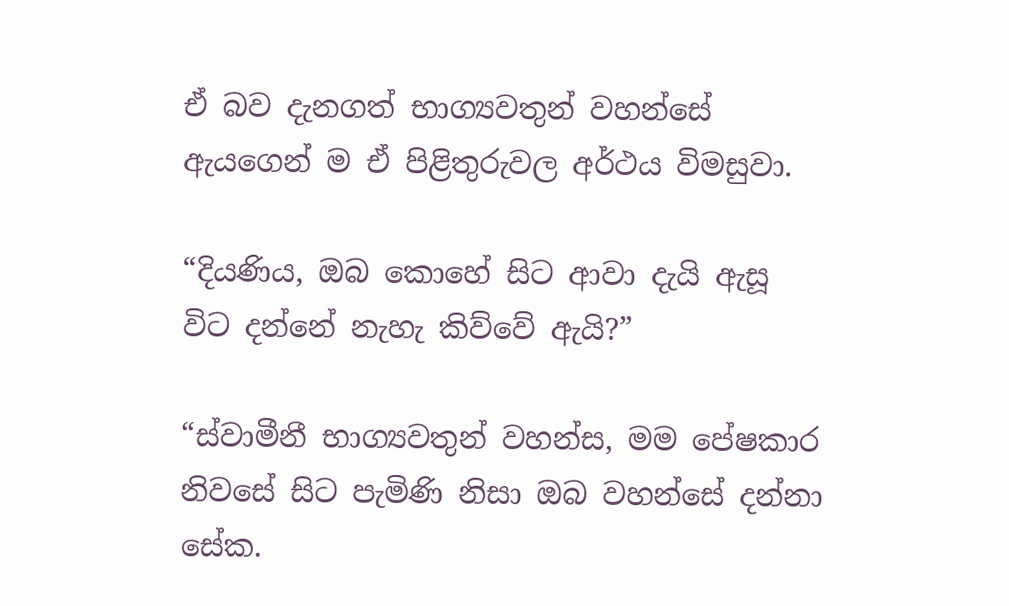ඒ බව දැනගත් භාග්‍යවතුන් වහන්සේ ඇයගෙන් ම ඒ පිළිතුරුවල අර්ථය විමසුවා.

“දියණිය, ඔබ කොහේ සිට ආවා දැයි ඇසූ විට දන්නේ නැහැ කිව්වේ ඇයි?”

“ස්වාමීනී භාග්‍යවතුන් වහන්ස, මම පේෂකාර නිවසේ සිට පැමිණි නිසා ඔබ වහන්සේ දන්නා සේක.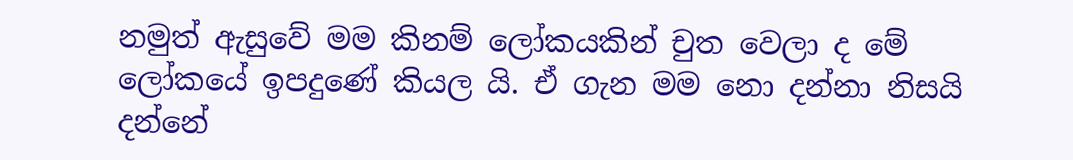නමුත් ඇසුවේ මම කිනම් ලෝකයකින් චුත වෙලා ද මේ ලෝකයේ ඉපදුණේ කියල යි. ඒ ගැන මම නො දන්නා නිසයි දන්නේ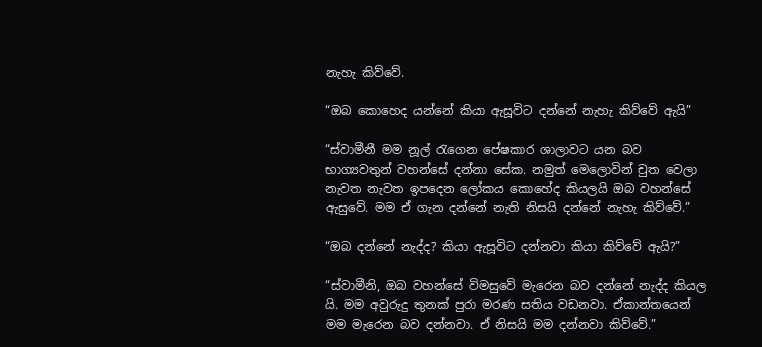නැහැ කිව්වේ.

“ඔබ කොහෙද යන්නේ කියා ඇසූවිට දන්නේ නැහැ කිව්වේ ඇයි”

“ස්වාමීනී මම නූල් රැගෙන පේෂකාර ශාලාවට යන බව භාග්‍යවතුන් වහන්සේ දන්නා සේක. නමුත් මෙලොවින් චුත වෙලා නැවත නැවත ඉපදෙන ලෝකය කොහේද කියලයි ඔබ වහන්සේ ඇසුවේ. මම ඒ ගැන දන්නේ නැති නිසයි දන්නේ නැහැ කිව්වේ.”

“ඔබ දන්නේ නැද්ද? කියා ඇසූවිට දන්නවා කියා කිව්වේ ඇයි?”

“ස්වාමීනි, ඔබ වහන්සේ විමසුවේ මැරෙන බව දන්නේ නැද්ද කියල යි. මම අවුරුදු තුනක් පුරා මරණ සතිය වඩනවා. ඒකාන්තයෙන් මම මැරෙන බව දන්නවා. ඒ නිසයි මම දන්නවා කිව්වේ.”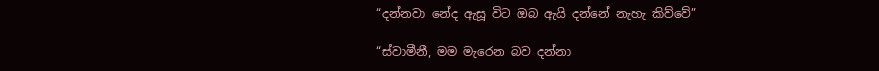“දන්නවා නේද ඇසූ විට ඔබ ඇයි දන්නේ නැහැ කිව්වේ”

“ස්වාමීනී, මම මැරෙන බව දන්නා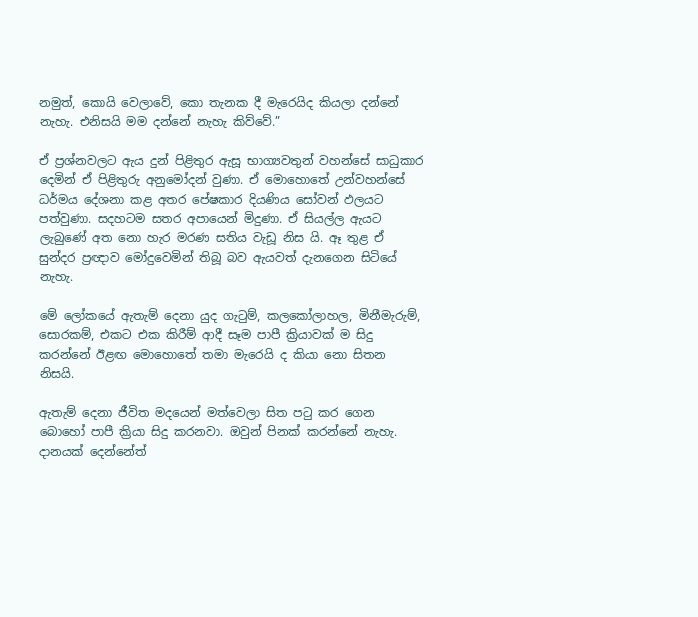නමුත්, කොයි වෙලාවේ, කො තැනක දී මැරෙයිද කියලා දන්නේ නැහැ. එනිසයි මම දන්නේ නැහැ කිව්වේ.”

ඒ ප්‍රශ්නවලට ඇය දුන් පිළිතුර ඇසූ භාග්‍යවතුන් වහන්සේ සාධුකාර දෙමින් ඒ පිළිතුරු අනුමෝදන් වුණා. ඒ මොහොතේ උන්වහන්සේ ධර්මය දේශනා කළ අතර පේෂකාර දියණිය සෝවන් ඵලයට පත්වුණා. සදහටම සතර අපායෙන් මිදුණා. ඒ සියල්ල ඇයට ලැබුණේ අත නො හැර මරණ සතිය වැඩූ නිස යි. ඈ තුළ ඒ සුන්දර ප්‍රඥාව මෝදුවෙමින් තිබූ බව ඇයවත් දැනගෙන සිටියේ නැහැ.

මේ ලෝකයේ ඇතැම් දෙනා යුද ගැටුම්, කලකෝලාහල, මිනීමැරුම්, සොරකම්, එකට එක කිරීම් ආදී සෑම පාපී ක්‍රියාවක් ම සිදු කරන්නේ ඊළඟ මොහොතේ තමා මැරෙයි ද කියා නො සිතන නිසයි.

ඇතැම් දෙනා ජීවිත මදයෙන් මත්වෙලා සිත පටු කර ගෙන බොහෝ පාපී ක්‍රියා සිදු කරනවා. ඔවුන් පිනක් කරන්නේ නැහැ. දානයක් දෙන්නේත්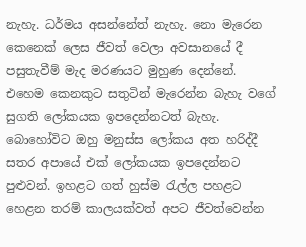නැහැ. ධර්මය අසන්නේත් නැහැ. නො මැරෙන කෙනෙක් ලෙස ජීවත් වෙලා අවසානයේ දී පසුතැවීම් මැද මරණයට මුහුණ දෙන්නේ. එහෙම කෙනකුට සතුටින් මැරෙන්න බැහැ වගේ සුගති ලෝකයක ඉපදෙන්නටත් බැහැ. බොහෝවිට ඔහු මනුස්ස ලෝකය අත හරිද්දී සතර අපායේ එක් ලෝකයක ඉපදෙන්නට පුළුවන්. ඉහළට ගත් හුස්ම රැල්ල පහළට හෙළන තරම් කාලයක්වත් අපට ජීවත්වෙන්න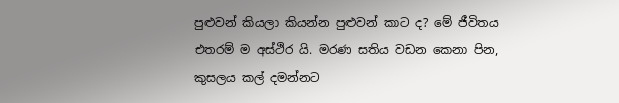පුළුවන් කියලා කියන්න පුළුවන් කාට ද? මේ ජීවිතය එතරම් ම අස්ථිර යි. මරණ සතිය වඩන කෙනා පින, කුසලය කල් දමන්නට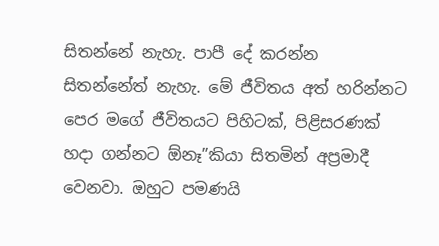සිතන්නේ නැහැ. පාපී දේ කරන්න සිතන්නේත් නැහැ. මේ ජීවිතය අත් හරින්නට පෙර මගේ ජීවිතයට පිහිටක්, පිළිසරණක් හදා ගන්නට ඕනෑ”කියා සිතමින් අප්‍රමාදී වෙනවා. ඔහුට පමණයි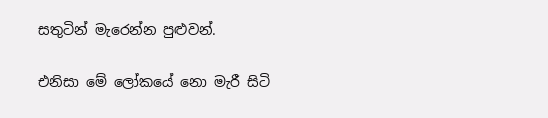සතුටින් මැරෙන්න පුළුවන්.

එනිසා මේ ලෝකයේ නො මැරී සිටි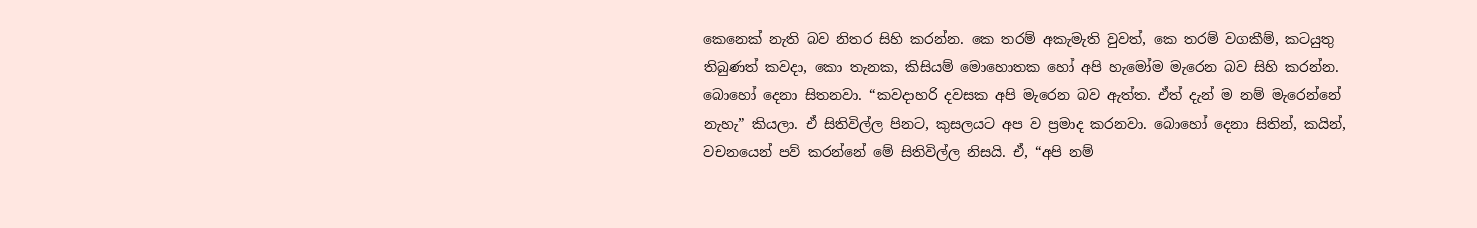කෙනෙක් නැති බව නිතර සිහි කරන්න. කෙ තරම් අකැමැති වුවත්, කෙ තරම් වගකීම්, කටයුතු තිබුණත් කවදා, කො තැනක, කිසියම් මොහොතක හෝ අපි හැමෝම මැරෙන බව සිහි කරන්න. බොහෝ දෙනා සිතනවා. “කවදාහරි දවසක අපි මැරෙන බව ඇත්ත. ඒත් දැන් ම නම් මැරෙන්නේ නැහැ” කියලා. ඒ සිතිවිල්ල පිනට, කුසලයට අප ව ප්‍රමාද කරනවා. බොහෝ දෙනා සිතින්, කයින්, වචනයෙන් පව් කරන්නේ මේ සිතිවිල්ල නිසයි. ඒ, “අපි නම්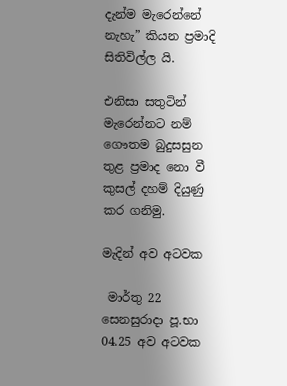දැන්ම මැරෙන්නේ නැහැ” කියන ප්‍රමාදි සිතිවිල්ල යි.

එනිසා සතුටින් මැරෙන්නට නම් ගෞතම බුදුසසුන තුළ ප්‍රමාද නො වී කුසල් දහම් දියුණු කර ගනිමු.

මැදින් අව අටවක

 මාර්තු 22 සෙනසුරාදා පූ.භා 04.25 අව අටවක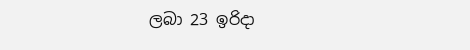ලබා 23 ඉරිදා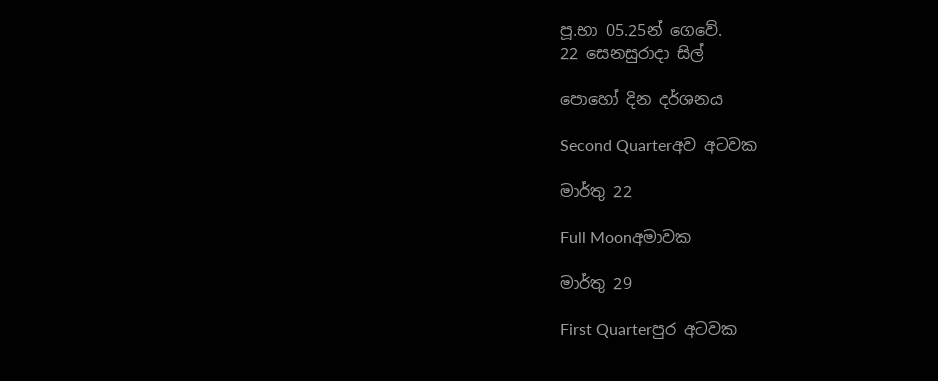පූ.භා 05.25න් ගෙවේ.
22 සෙනසුරාදා සිල්

පොහෝ දින දර්ශනය

Second Quarterඅව අටවක

මාර්තු 22

Full Moonඅමාවක

මාර්තු 29

First Quarterපුර අටවක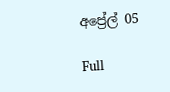අප්‍රේල් 05

Full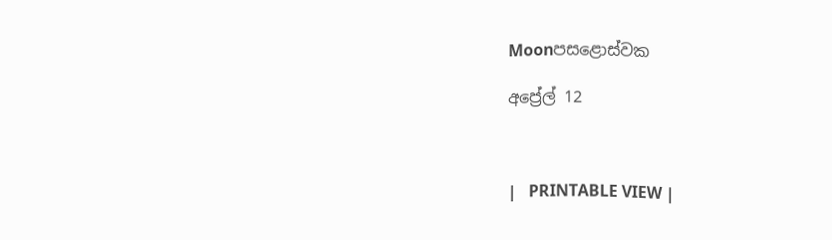Moonපසළොස්වක

අප්‍රේල් 12



|   PRINTABLE VIEW |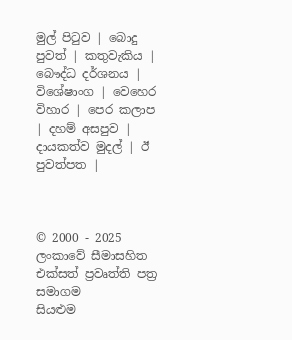මුල් පිටුව | බොදු පුවත් | කතුවැකිය | බෞද්ධ දර්ශනය | විශේෂාංග | වෙහෙර විහාර | පෙර කලාප | දහම් අසපුව | දායකත්ව මුදල් | ඊ පුවත්පත |



© 2000 - 2025 ලංකාවේ සීමාසහිත එක්සත් ප්‍රවෘත්ති පත්‍ර සමාගම
සියළුම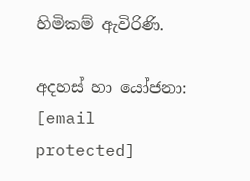හිමිකම් ඇවිරිණි.

අදහස් හා යෝජනා: [email protected]